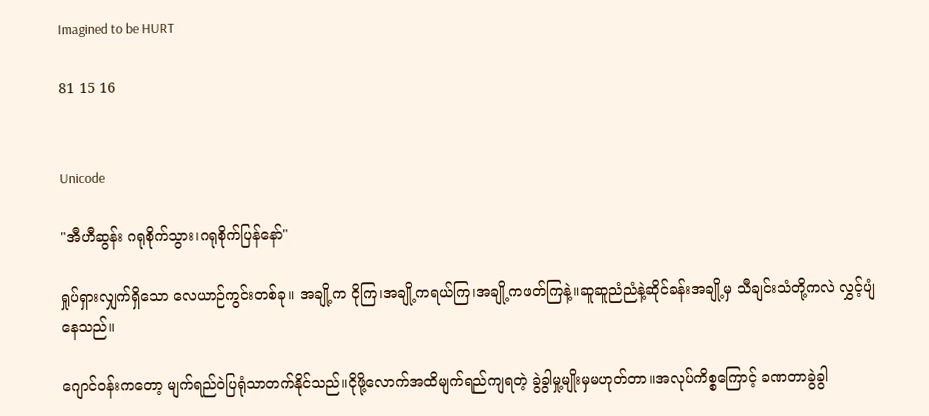Imagined to be HURT

81 15 16


Unicode

"အီဟီဆွန်း ဂရုစိုက်သွား၊ဂရုစိုက်ပြန်နော်"

ရှုပ်ရှားလျှက်ရှိသော လေယာဉ်ကွင်းတစ်ခု။ အချို့က ငိုကြ၊အချို့ကရယ်ကြ၊အချို့ကဖတ်ကြနဲ့။ဆူဆူညံညံနဲ့ဆိုင်ခန်းအချို့မှ သီချင်းသံတို့ကလဲ လွှင့်ပျံနေသည်။

ဂျောင်ဝန်းကတော့ မျက်ရည်ဝဲပြရုံသာတက်နိုင်သည်။ငိုဖို့လောက်အထိမျက်ရည်ကျရတဲ့ ခွဲခွါမှု့မျိုးမှမဟုတ်တာ။အလုပ်ကိစ္စကြောင့် ခဏတာခွဲခွါ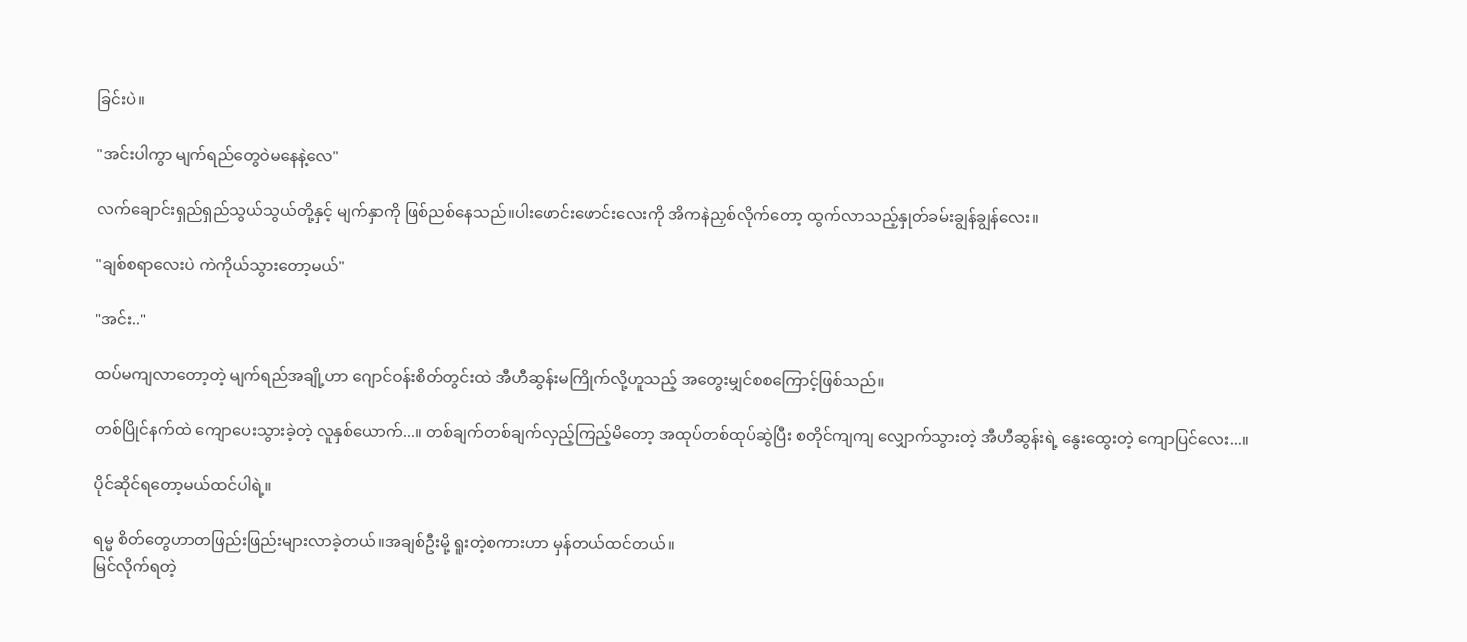ခြင်းပဲ။

"အင်းပါကွာ မျက်ရည်တွေဝဲမနေနဲ့လေ"

လက်ချောင်းရှည်ရှည်သွယ်သွယ်တို့နှင့် မျက်နှာကို ဖြစ်ညစ်နေသည်။ပါးဖောင်းဖောင်းလေးကို အိကနဲညှစ်လိုက်တော့ ထွက်လာသည့်နှုတ်ခမ်းချွန်ချွန်လေး။

"ချစ်စရာလေးပဲ ကဲကိုယ်သွားတော့မယ်"

"အင်း.."

ထပ်မကျလာတော့တဲ့ မျက်ရည်အချို့ဟာ ဂျောင်ဝန်းစိတ်တွင်းထဲ အီဟီဆွန်းမကြိုက်လို့ဟူသည့် အတွေးမျှင်စစကြောင့်ဖြစ်သည်။

တစ်ပြိုင်နက်ထဲ ကျောပေးသွားခဲ့တဲ့ လူနှစ်ယောက်...။ တစ်ချက်တစ်ချက်လှည့်ကြည့်မိတော့ အထုပ်တစ်ထုပ်ဆွဲပြီး စတိုင်ကျကျ လျှောက်သွားတဲ့ အီဟီဆွန်းရဲ့ နွေးထွေးတဲ့ ကျောပြင်လေး...။

ပိုင်ဆိုင်ရတော့မယ်ထင်ပါရဲ့။

ရမ္မ စိတ်တွေဟာတဖြည်းဖြည်းများလာခဲ့တယ်။အချစ်ဦးမို့ ရူးတဲ့စကားဟာ မှန်တယ်ထင်တယ်။
မြင်လိုက်ရတဲ့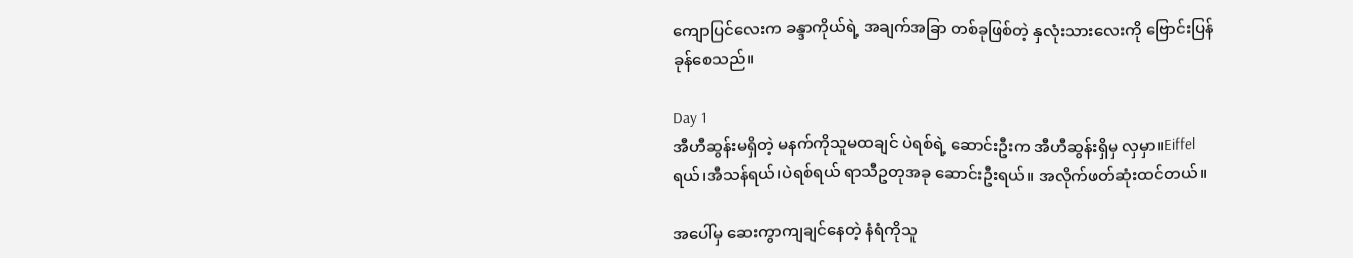ကျောပြင်လေးက ခန္ဒာကိုယ်ရဲ့ အချက်အခြာ တစ်ခုဖြစ်တဲ့ နှလုံးသားလေးကို ဗြောင်းပြန်ခုန်စေသည်။

Day 1
အီဟီဆွန်းမရှိတဲ့ မနက်ကိုသူမထချင် ပဲရစ်ရဲ့ ဆောင်းဦးက အီဟီဆွန်းရှိမှ လှမှာ။Eiffel ရယ်၊အီသန်ရယ်၊ပဲရစ်ရယ် ရာသီဥတုအခု ဆောင်းဦးရယ်။ အလိုက်ဖတ်ဆုံးထင်တယ်။

အပေါ်မှ ဆေးကွာကျချင်နေတဲ့ နံရံကိုသူ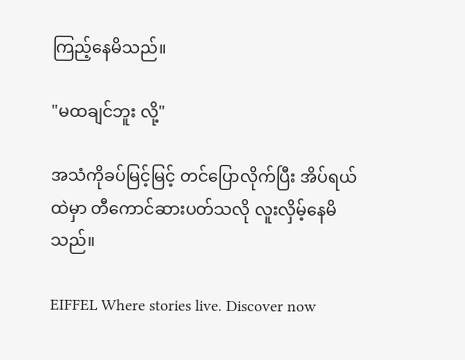ကြည့်နေမိသည်။

"မထချင်ဘူး လို့"

အသံကိုခပ်မြင့်မြင့် တင်ပြောလိုက်ပြီး အိပ်ရယ်ထဲမှာ တီကောင်ဆားပတ်သလို လူးလှိမ့်နေမိသည်။

EIFFEL Where stories live. Discover now